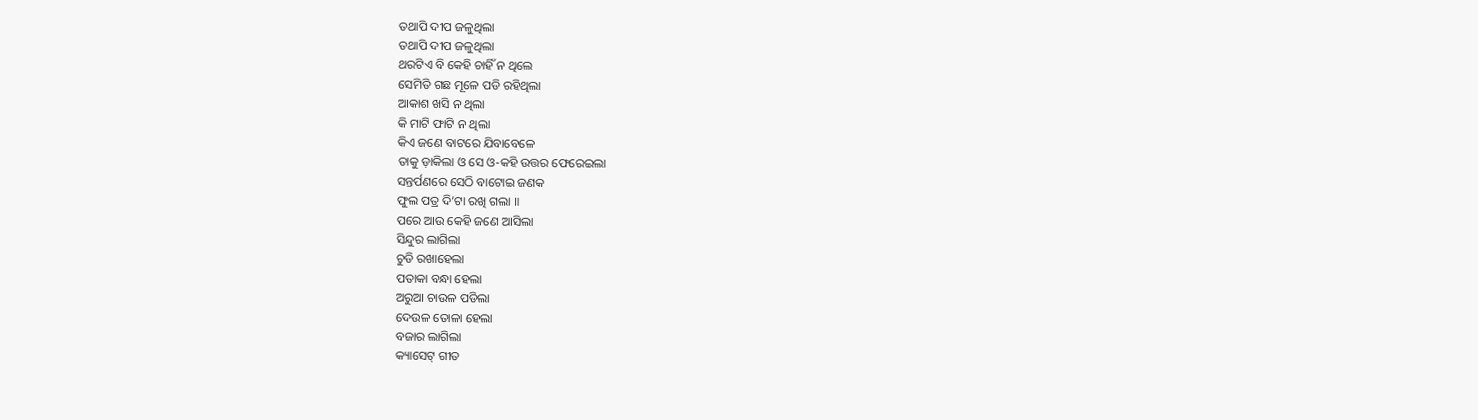ତଥାପି ଦୀପ ଜଳୁଥିଲା
ତଥାପି ଦୀପ ଜଳୁଥିଲା
ଥରଟିଏ ବି କେହି ଚାହିଁ ନ ଥିଲେ
ସେମିତି ଗଛ ମୂଳେ ପଡି ରହିଥିଲା
ଆକାଶ ଖସି ନ ଥିଲା
କି ମାଟି ଫାଟି ନ ଥିଲା
କିଏ ଜଣେ ବାଟରେ ଯିବାବେଳେ
ତାକୁ ଡ଼ାକିଲା ଓ ସେ ଓ-କହି ଉତ୍ତର ଫେରେଇଲା
ସନ୍ତର୍ପଣରେ ସେଠି ବାଟୋଇ ଜଣକ
ଫୁଲ ପତ୍ର ଦି’ଟା ରଖି ଗଲା ॥
ପରେ ଆଉ କେହି ଜଣେ ଆସିଲା
ସିନ୍ଦୁର ଲାଗିଲା
ଚୁଡି ରଖାହେଲା
ପତାକା ବନ୍ଧା ହେଲା
ଅରୁଆ ଚାଉଳ ପଡିଲା
ଦେଉଳ ତୋଳା ହେଲା
ବଜାର ଲାଗିଲା
କ୍ୟାସେଟ୍ ଗୀତ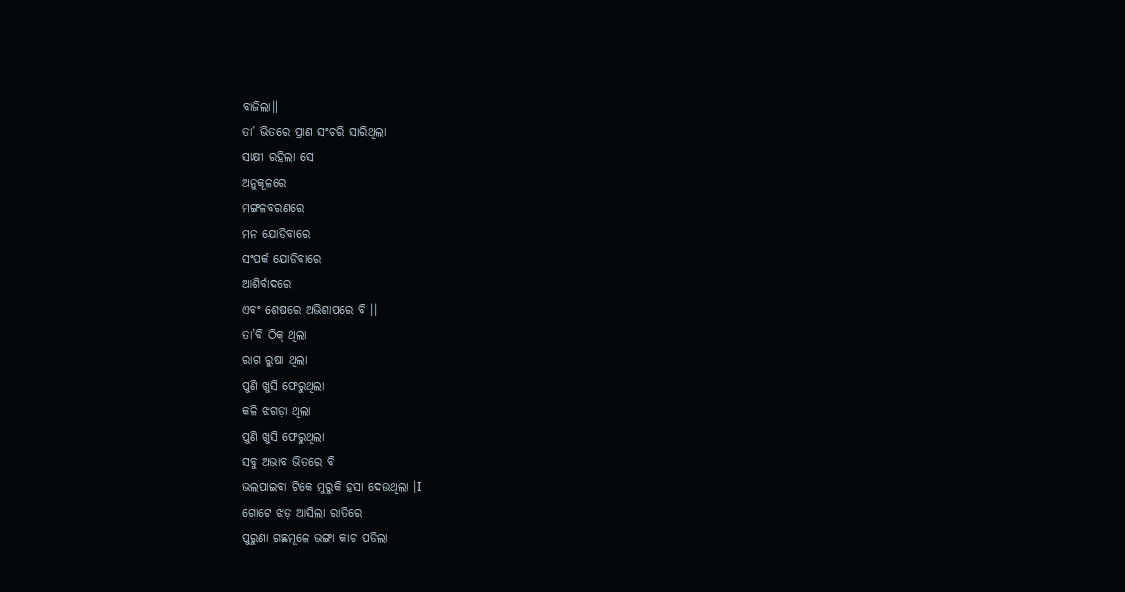ବାଜିଲା॥
ତା’ ଭିତରେ ପ୍ରାଣ ସଂଚରି ସାରିଥିଲା
ସାକ୍ଷୀ ରହିଲା ସେ
ଅନୁକୂଳରେ
ମଙ୍ଗଳବରଣରେ
ମନ ଯୋଡିବାରେ
ସଂପର୍କ ଯୋଡିବାରେ
ଆଶିର୍ବାଦରେ
ଏବଂ ଶେଷରେ ଅଭିଶାପରେ ବି ।।
ତା’ବି ଠିକ୍ ଥିଲା
ରାଗ ରୁଷା ଥିଲା
ପୁଣି ଖୁସି ଫେରୁଥିଲା
କଳି ଝଗଡ଼ା ଥିଲା
ପୁଣି ଖୁସି ଫେରୁଥିଲା
ସବୁ ଅଭାବ ଭିତରେ ବି
ଭଲପାଇବା ଟିକେ ମୁରୁକି ହସା ଦେଉଥିଲା ।I
ଗୋଟେ ଝଡ଼ ଆସିଲା ରାତିରେ
ପୁରୁଣା ଗଛମୂଳେ ଭଙ୍ଗା କାଚ ପଡିଲା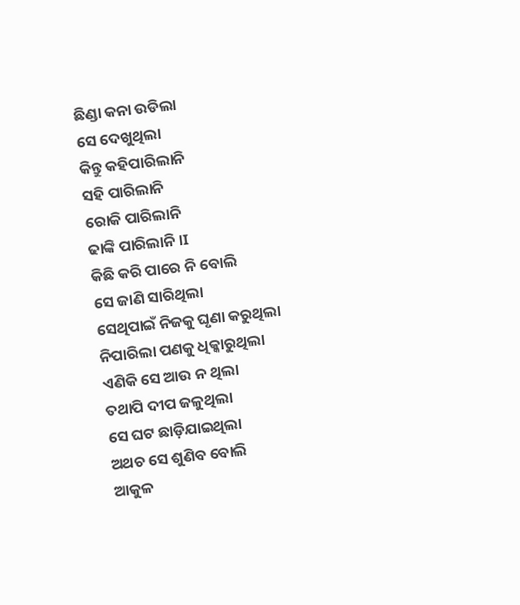ଛିଣ୍ଡା କନା ଉଡିଲା
ସେ ଦେଖୁଥିଲା
କିନ୍ତୁ କହିପାରିଲାନି
ସହି ପାରିଲାନି
ରୋକି ପାରିଲାନି
ଢାଙ୍କି ପାରିଲାନି ।I
କିଛି କରି ପାରେ ନି ବୋଲି
ସେ ଜାଣି ସାରିଥିଲା
ସେଥିପାଇଁ ନିଜକୁ ଘୃଣା କରୁଥିଲା
ନିପାରିଲା ପଣକୁ ଧିକ୍କାରୁଥିଲା
ଏଣିକି ସେ ଆଉ ନ ଥିଲା
ତଥାପି ଦୀପ ଜଳୁଥିଲା
ସେ ଘଟ ଛାଡ଼ିଯାଇଥିଲା
ଅଥଚ ସେ ଶୁଣିବ ବୋଲି
ଆକୁଳ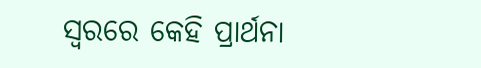ସ୍ୱରରେ କେହି ପ୍ରାର୍ଥନା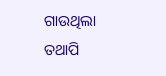ଗାଉଥିଲା
ତଥାପି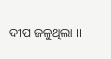ଦୀପ ଜଳୁଥିଲା ।।